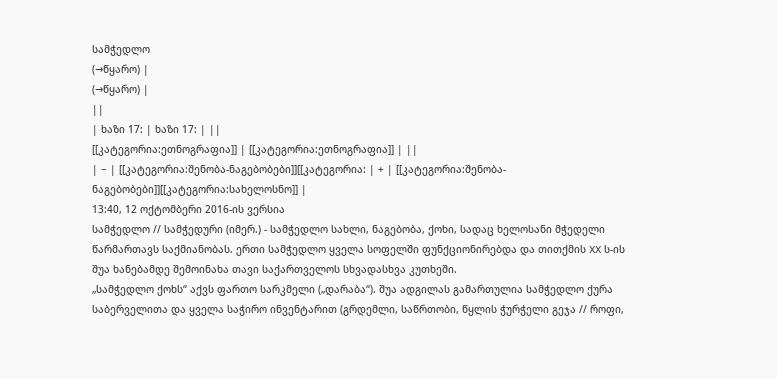სამჭედლო
(→წყარო) |
(→წყარო) |
||
| ხაზი 17: | ხაზი 17: | ||
[[კატეგორია:ეთნოგრაფია]] | [[კატეგორია:ეთნოგრაფია]] | ||
| − | [[კატეგორია:შენობა-ნაგებობები]][[კატეგორია: | + | [[კატეგორია:შენობა-ნაგებობები]][[კატეგორია:სახელოსნო]] |
13:40, 12 ოქტომბერი 2016-ის ვერსია
სამჭედლო // სამჭედური (იმერ.) - სამჭედლო სახლი, ნაგებობა, ქოხი, სადაც ხელოსანი მჭედელი წარმართავს საქმიანობას. ერთი სამჭედლო ყველა სოფელში ფუნქციონირებდა და თითქმის XX ს-ის შუა ხანებამდე შემოინახა თავი საქართველოს სხვადასხვა კუთხეში.
„სამჭედლო ქოხს“ აქვს ფართო სარკმელი („დარაბა“). შუა ადგილას გამართულია სამჭედლო ქურა საბერველითა და ყველა საჭირო ინვენტარით (გრდემლი, საწრთობი, წყლის ჭურჭელი გეჯა // როფი,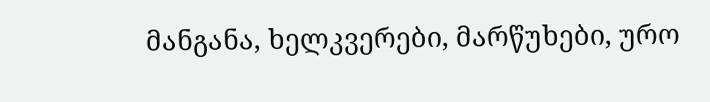მანგანა, ხელკვერები, მარწუხები, ურო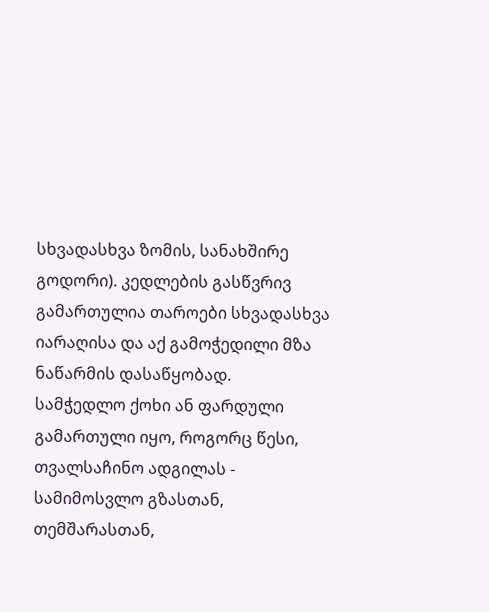სხვადასხვა ზომის, სანახშირე გოდორი). კედლების გასწვრივ გამართულია თაროები სხვადასხვა იარაღისა და აქ გამოჭედილი მზა ნაწარმის დასაწყობად.
სამჭედლო ქოხი ან ფარდული გამართული იყო, როგორც წესი, თვალსაჩინო ადგილას - სამიმოსვლო გზასთან, თემშარასთან,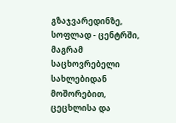გზაჯვარედინზე, სოფლად - ცენტრში, მაგრამ საცხოვრებელი სახლებიდან მოშორებით, ცეცხლისა და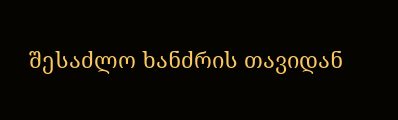შესაძლო ხანძრის თავიდან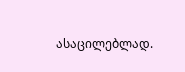ასაცილებლად.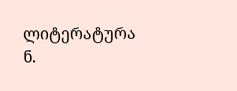ლიტერატურა
ნ.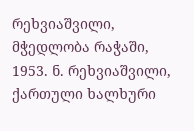რეხვიაშვილი, მჭედლობა რაჭაში, 1953. ნ. რეხვიაშვილი, ქართული ხალხური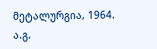მეტალურგია, 1964. ა.გ.